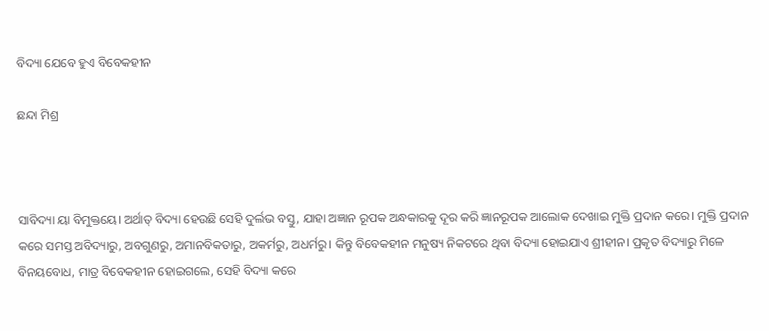ବିଦ୍ୟା ଯେବେ ହୁଏ ବିବେକହୀନ

ଛନ୍ଦା ମିଶ୍ର



ସାବିଦ୍ୟା ୟା ବିମୁକ୍ତୟେ। ଅର୍ଥାତ୍‌ ବିଦ୍ୟା ହେଉଛି ସେହି ଦୁର୍ଲଭ ବସ୍ତୁ, ଯାହା ଅଜ୍ଞାନ ରୂପକ ଅନ୍ଧକାରକୁ ଦୂର କରି ଜ୍ଞାନରୂପକ ଆଲୋକ ଦେଖାଇ ମୁକ୍ତି ପ୍ରଦାନ କରେ। ମୁକ୍ତି ପ୍ରଦାନ କରେ ସମସ୍ତ ଅବିଦ୍ୟାରୁ, ଅବଗୁଣରୁ, ଅମାନବିକତାରୁ, ଅକର୍ମରୁ, ଅଧର୍ମରୁ। କିନ୍ତୁ ବିବେକହୀନ ମନୁଷ୍ୟ ନିକଟରେ ଥିବା ବିଦ୍ୟା ହୋଇଯାଏ ଶ୍ରୀହୀନ। ପ୍ରକୃତ ବିଦ୍ୟାରୁ ମିଳେ ବିନୟବୋଧ, ମାତ୍ର ବିବେକହୀନ ହୋଇଗଲେ, ସେହି ବିଦ୍ୟା କରେ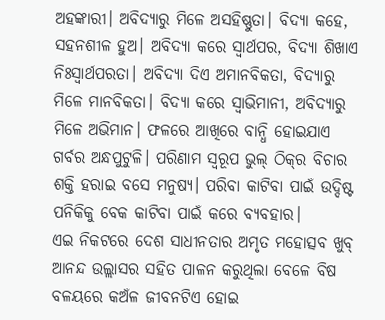ଅହଙ୍କାରୀ। ଅବିଦ୍ୟାରୁ ମିଳେ ଅସହିଷ୍ଣୁତା। ବିଦ୍ୟା କହେ, ସହନଶୀଳ ହୁଅ। ଅବିଦ୍ୟା କରେ ସ୍ବାର୍ଥପର, ବିଦ୍ୟା ଶିଖାଏ ନିଃସ୍ବାର୍ଥପରତା। ଅବିଦ୍ୟା ଦିଏ ଅମାନବିକତା, ବିଦ୍ୟାରୁ ମିଳେ ମାନବିକତା। ବିଦ୍ୟା କରେ ସ୍ବାଭିମାନୀ, ଅବିଦ୍ୟାରୁ ମିଳେ ଅଭିମାନ। ଫଳରେ ଆଖିରେ ବାନ୍ଧି ହୋଇଯାଏ ଗର୍ବର ଅନ୍ଧପୁଟୁଳି। ପରିଣାମ ସ୍ବରୂପ ଭୁଲ୍‌ ଠିକ୍‌ର ବିଚାର ଶକ୍ତି ହରାଇ ବସେ ମନୁଷ୍ୟ। ପରିବା କାଟିବା ପାଇଁ ଉଦ୍ଦିଷ୍ଟ ପନିକିକୁ ବେକ କାଟିବା ପାଇଁ କରେ ବ୍ୟବହାର।
ଏଇ ନିକଟରେ ଦେଶ ସାଧୀନତାର ଅମୃତ ମହୋତ୍ସବ ଖୁବ୍‌ ଆନନ୍ଦ ଉଲ୍ଲାସର ସହିତ ପାଳନ କରୁଥିଲା ବେଳେ ବିଷ ବଳୟରେ କଅଁଳ ଜୀବନଟିଏ ହୋଇ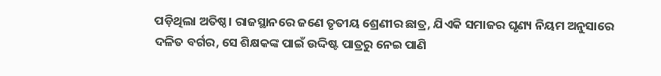ପଡ଼ିଥିଲା ଅତିଷ୍ଠ। ରାଜସ୍ଥାନରେ ଜଣେ ତୃତୀୟ ଶ୍ରେଣୀର ଛାତ୍ର, ଯିଏକି ସମାଜର ଘୃଣ୍ୟ ନିୟମ ଅନୁସାରେ ଦଳିତ ବର୍ଗର, ସେ ଶିକ୍ଷକଙ୍କ ପାଇଁ ଉଦ୍ଦିଷ୍ଟ ପାତ୍ରରୁ ନେଇ ପାଣି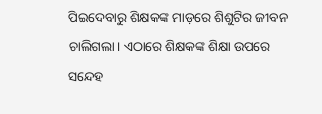ପିଇଦେବାରୁ ଶିକ୍ଷକଙ୍କ ମାଡ଼ରେ ଶିଶୁଟିର ଜୀବନ ଚାଲିଗଲା। ଏଠାରେ ଶିକ୍ଷକଙ୍କ ଶିକ୍ଷା ଉପରେ ସନ୍ଦେହ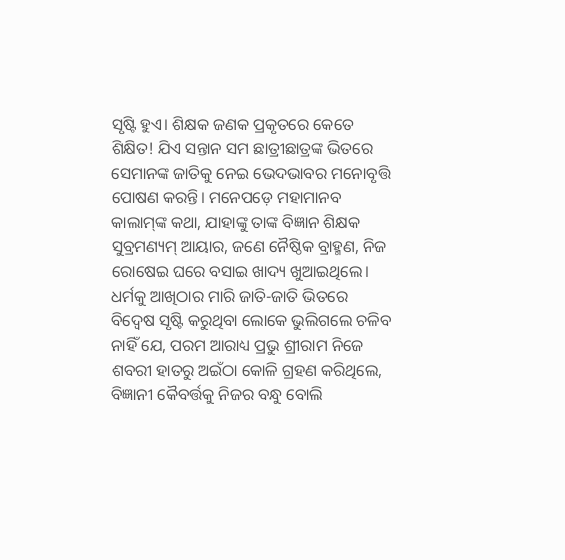ସୃଷ୍ଟି ହୁଏ। ଶିକ୍ଷକ ଜଣକ ପ୍ରକୃତରେ କେତେ ଶିକ୍ଷିତ! ଯିଏ ସନ୍ତାନ ସମ ଛାତ୍ରୀଛାତ୍ରଙ୍କ ଭିତରେ ସେମାନଙ୍କ ଜାତିକୁ ନେଇ ଭେଦଭାବର ମନୋବୃତ୍ତି ପୋଷଣ କରନ୍ତି। ମନେପଡ଼େ ମହାମାନବ କାଲାମ୍‌ଙ୍କ କଥା, ଯାହାଙ୍କୁ ତାଙ୍କ ବିଜ୍ଞାନ ଶିକ୍ଷକ ସୁବ୍ରମଣ୍ୟମ୍‌ ଆୟାର, ଜଣେ ନୈଷ୍ଠିକ ବ୍ରାହ୍ମଣ, ନିଜ ରୋଷେଇ ଘରେ ବସାଇ ଖାଦ୍ୟ ଖୁଆଇଥିଲେ। ଧର୍ମକୁ ଆଖିଠାର ମାରି ଜାତି-ଜାତି ଭିତରେ ବିଦ୍ୱେଷ ସୃଷ୍ଟି କରୁଥିବା ଲୋକେ ଭୁଲିଗଲେ ଚଳିବ ନାହିଁ ଯେ, ପରମ ଆରାଧ୍ୟ ପ୍ରଭୁ ଶ୍ରୀରାମ ନିଜେ ଶବରୀ ହାତରୁ ଅଇଁଠା କୋଳି ଗ୍ରହଣ କରିଥିଲେ, ବିଜ୍ଞାନୀ କୈବର୍ତ୍ତକୁ ନିଜର ବନ୍ଧୁ ବୋଲି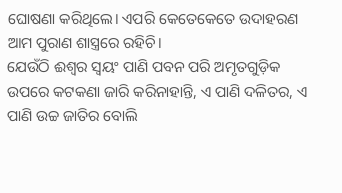ଘୋଷଣା କରିଥିଲେ। ଏପରି କେତେକେତେ ଉଦାହରଣ ଆମ ପୁରାଣ ଶାସ୍ତ୍ରରେ ରହିଚି।
ଯେଉଁଠି ଈଶ୍ୱର ସ୍ବୟଂ ପାଣି ପବନ ପରି ଅମୃତଗୁଡ଼ିକ ଉପରେ କଟକଣା ଜାରି କରିନାହାନ୍ତି, ଏ ପାଣି ଦଳିତର, ଏ ପାଣି ଉଚ୍ଚ ଜାତିର ବୋଲି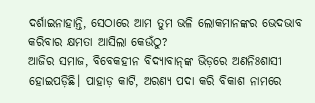ଦର୍ଶାଇନାହାନ୍ତି, ସେଠାରେ ଆମ ତୁମ ଭଳି ଲୋକମାନଙ୍କର ଭେଦଭାବ କରିବାର କ୍ଷମତା ଆସିଲା କେଉଁଠୁ?
ଆଜିର ସମାଜ, ବିବେକହୀନ ବିଦ୍ୟାବାନ୍‌ଙ୍କ ଭିଡ଼ରେ ଅଣନିଃଶାସୀ ହୋଇପଡ଼ିଛି। ପାହାଡ଼ କାଟି, ଅରଣ୍ୟ ପଦା କରି ବିକାଶ ନାମରେ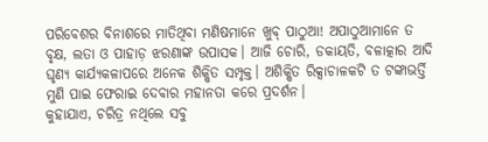ପରିବେଶର ବିନାଶରେ ମାତିଥିବା ମଣିଷମାନେ ଖୁବ୍‌ ପାଠୁଆ! ଅପାଠୁଆମାନେ ତ ବୃକ୍ଷ, ଲତା ଓ ପାହାଡ଼ ଝରଣାଙ୍କ ଉପାସକ। ଆଜି ଚୋରି, ଡକାୟତି, ବଳାତ୍କାର ଆଦି ଘୃଣ୍ୟ କାର୍ଯ୍ୟକଳାପରେ ଅନେକ ଶିକ୍ଷିତ ସମ୍ପୃକ୍ତ। ଅଶିକ୍ଷିତ ରିକ୍ସାଚାଳକଟି ତ ଟଙ୍କାଭର୍ତ୍ତି ମୁଣି ପାଇ ଫେରାଇ ଦେବାର ମହାନତା କରେ ପ୍ରଦର୍ଶନ।
କୁହାଯାଏ, ଚରିତ୍ର ନଥିଲେ ସବୁ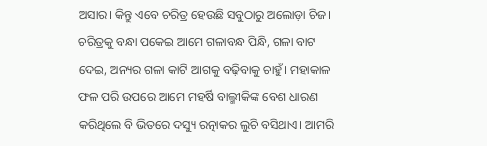ଅସାର। କିନ୍ତୁ ଏବେ ଚରିତ୍ର ହେଉଛି ସବୁଠାରୁ ଅଲୋଡ଼ା ଚିଜ। ଚରିତ୍ରକୁ ବନ୍ଧା ପକେଇ ଆମେ ଗଳାବନ୍ଧ ପିନ୍ଧି, ଗଳା ବାଟ ଦେଇ, ଅନ୍ୟର ଗଳା କାଟି ଆଗକୁ ବଢ଼ିବାକୁ ଚାହୁଁ। ମହାକାଳ ଫଳ ପରି ଉପରେ ଆମେ ମହର୍ଷି ବାଲ୍ମୀକିଙ୍କ ବେଶ ଧାରଣ କରିଥିଲେ ବି ଭିତରେ ଦସ୍ୟୁ ରତ୍ନାକର ଲୁଚି ବସିଥାଏ। ଆମରି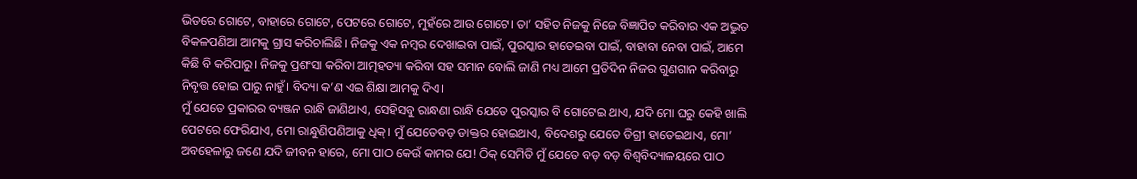ଭିତରେ ଗୋଟେ, ବାହାରେ ଗୋଟେ, ପେଟରେ ଗୋଟେ, ମୁହଁରେ ଆଉ ଗୋଟେ। ତା’ ସହିତ ନିଜକୁ ନିଜେ ବିଜ୍ଞାପିତ କରିବାର ଏକ ଅଦ୍ଭୁତ ବିକଳପଣିଆ ଆମକୁ ଗ୍ରାସ କରିଚାଲିଛି। ନିଜକୁ ଏକ ନମ୍ବର ଦେଖାଇବା ପାଇଁ, ପୁରସ୍କାର ହାତେଇବା ପାଇଁ, ବାହାବା ନେବା ପାଇଁ, ଆମେ କିଛି ବି କରିପାରୁ। ନିଜକୁ ପ୍ରଶଂସା କରିବା ଆତ୍ମହତ୍ୟା କରିବା ସହ ସମାନ ବୋଲି ଜାଣି ମଧ୍ୟ ଆମେ ପ୍ରତିଦିନ ନିଜର ଗୁଣଗାନ କରିବାରୁ ନିବୃତ୍ତ ହୋଇ ପାରୁ ନାହୁଁ। ବିଦ୍ୟା କ’ଣ ଏଇ ଶିକ୍ଷା ଆମକୁ ଦିଏ।
ମୁଁ ଯେତେ ପ୍ରକାରର ବ୍ୟଞ୍ଜନ ରାନ୍ଧି ଜାଣିଥାଏ, ସେହିସବୁ ରାନ୍ଧଣା ରାନ୍ଧି ଯେତେ ପୁରସ୍କାର ବି ଗୋଟେଇ ଥାଏ, ଯଦି ମୋ ଘରୁ କେହି ଖାଲି ପେଟରେ ଫେରିଯାଏ, ମୋ ରାନ୍ଧୁଣିପଣିଆକୁ ଧିକ୍‌। ମୁଁ ଯେତେବଡ଼ ଡାକ୍ତର ହୋଇଥାଏ, ବିଦେଶରୁ ଯେତେ ଡିଗ୍ରୀ ହାତେଇଥାଏ, ମୋ’ ଅବହେଳାରୁ ଜଣେ ଯଦି ଜୀବନ ହାରେ, ମୋ ପାଠ କେଉଁ କାମର ଯେ! ଠିକ୍‌ ସେମିତି ମୁଁ ଯେତେ ବଡ଼ ବଡ଼ ବିଶ୍ୱବିଦ୍ୟାଳୟରେ ପାଠ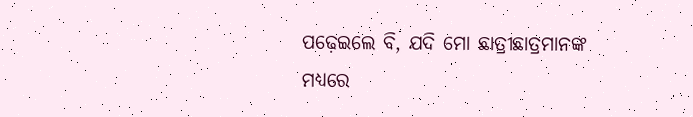ପଢ଼େଇଲେ ବି, ଯଦି ମୋ ଛାତ୍ରୀଛାତ୍ରମାନଙ୍କ ମଧ୍ୟରେ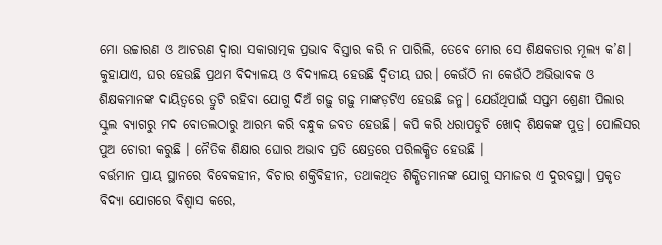ମୋ ଉଚ୍ଚାରଣ ଓ ଆଚରଣ ଦ୍ୱାରା ସକାରାତ୍ମକ ପ୍ରଭାବ ବିସ୍ତାର କରି ନ ପାରିଲି, ତେବେ ମୋର ସେ ଶିକ୍ଷକତାର ମୂଲ୍ୟ କ’ଣ।
କୁହାଯାଏ, ଘର ହେଉଛି ପ୍ରଥମ ବିଦ୍ୟାଳୟ ଓ ବିଦ୍ୟାଳୟ ହେଉଛି ଦ୍ୱିତୀୟ ଘର। କେଉଁଠି ନା କେଉଁଠି ଅଭିଭାବକ ଓ ଶିକ୍ଷକମାନଙ୍କ ଦାୟିତ୍ୱରେ ତ୍ରୁଟି ରହିବା ଯୋଗୁ ଦିଅଁ ଗଢ଼ୁ ଗଢ଼ୁ ମାଙ୍କଡ଼ଟିଏ ହେଉଛି ଜନ୍ମ। ଯେଉଁଥିପାଇଁ ସପ୍ତମ ଶ୍ରେଣୀ ପିଲାର ସ୍କୁଲ ବ୍ୟାଗରୁ ମଦ ବୋତଲଠାରୁ ଆରମ୍ଭ କରି ବନ୍ଧୁକ ଜବତ ହେଉଛି। କପି କରି ଧରାପଡୁଚି ଖୋଦ୍‌ ଶିକ୍ଷକଙ୍କ ପୁତ୍ର। ପୋଲିସର ପୁଅ ଚୋରୀ କରୁଛି । ନୈତିକ ଶିକ୍ଷାର ଘୋର ଅଭାବ ପ୍ରତି କ୍ଷେତ୍ରରେ ପରିଲକ୍ଷିତ ହେଉଛି ।
ବର୍ତ୍ତମାନ ପ୍ରାୟ ସ୍ଥାନରେ ବିବେକହୀନ, ବିଚାର ଶକ୍ତିବିହୀନ, ତଥାକଥିତ ଶିକ୍ଷିତମାନଙ୍କ ଯୋଗୁ ସମାଜର ଏ ଦୁରବସ୍ଥା। ପ୍ରକୃତ ବିଦ୍ୟା ଯୋଗରେ ବିଶ୍ବାସ କରେ,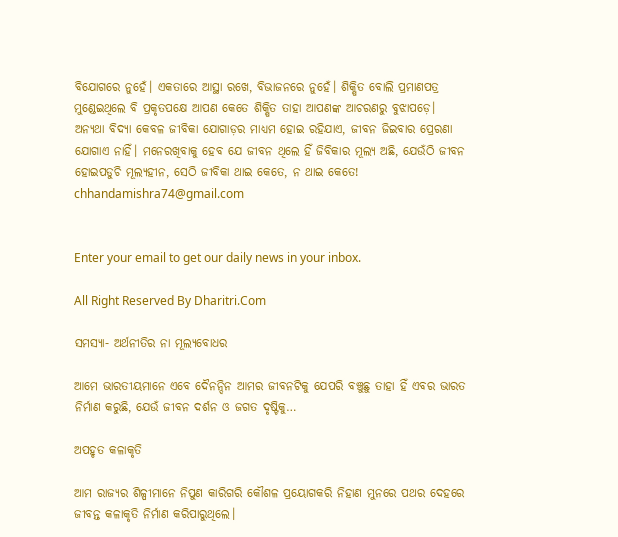ବିଯୋଗରେ ନୁହେଁ। ଏକତାରେ ଆସ୍ଥା ରଖେ, ବିଭାଜନରେ ନୁହେଁ। ଶିକ୍ଷିତ ବୋଲି ପ୍ରମାଣପତ୍ର ମୁଣ୍ଡେଇଥିଲେ ବି ପ୍ରକୃତପକ୍ଷେ ଆପଣ କେତେ ଶିକ୍ଷିତ ତାହା ଆପଣଙ୍କ ଆଚରଣରୁ ବୁଝାପଡ଼େ। ଅନ୍ୟଥା ବିଦ୍ୟା କେବଳ ଜୀବିକା ଯୋଗାଡ଼ର ମାଧ୍ୟମ ହୋଇ ରହିଯାଏ, ଜୀବନ ଜିଇବାର ପ୍ରେରଣା ଯୋଗାଏ ନାହିଁ। ମନେରଖିବାକୁ ହେବ ଯେ ଜୀବନ ଥିଲେ ହିଁ ଜିବିକାର ମୂଲ୍ୟ ଅଛି, ଯେଉଁଠି ଜୀବନ ହୋଇପଡୁଚି ମୂଲ୍ୟହୀନ, ସେଠି ଜୀବିକା ଥାଇ କେତେ, ନ ଥାଇ କେତେ!
chhandamishra74@gmail.com


Enter your email to get our daily news in your inbox.

All Right Reserved By Dharitri.Com

ସମସ୍ୟା- ଅର୍ଥନୀତିର ନା ମୂଲ୍ୟବୋଧର

ଆମେ ଭାରତୀୟମାନେ ଏବେ ଦୈନନ୍ଦିନ ଆମର ଜୀବନଟିକୁ ଯେପରି ବଞ୍ଚୁଛୁ ତାହା ହିଁ ଏବର ଭାରତ ନିର୍ମାଣ କରୁଛି, ଯେଉଁ ଜୀବନ ଦର୍ଶନ ଓ ଜଗତ ଦୃଷ୍ଟିକୁ…

ଅପହୃତ କଳାକୃତି

ଆମ ରାଜ୍ୟର ଶିଳ୍ପୀମାନେ ନିପୁଣ କାରିଗରି କୌଶଳ ପ୍ରୟୋଗକରି ନିହାଣ ମୁନରେ ପଥର ଦେହରେ ଜୀବନ୍ତ କଳାକୃତି ନିର୍ମାଣ କରିପାରୁଥିଲେ।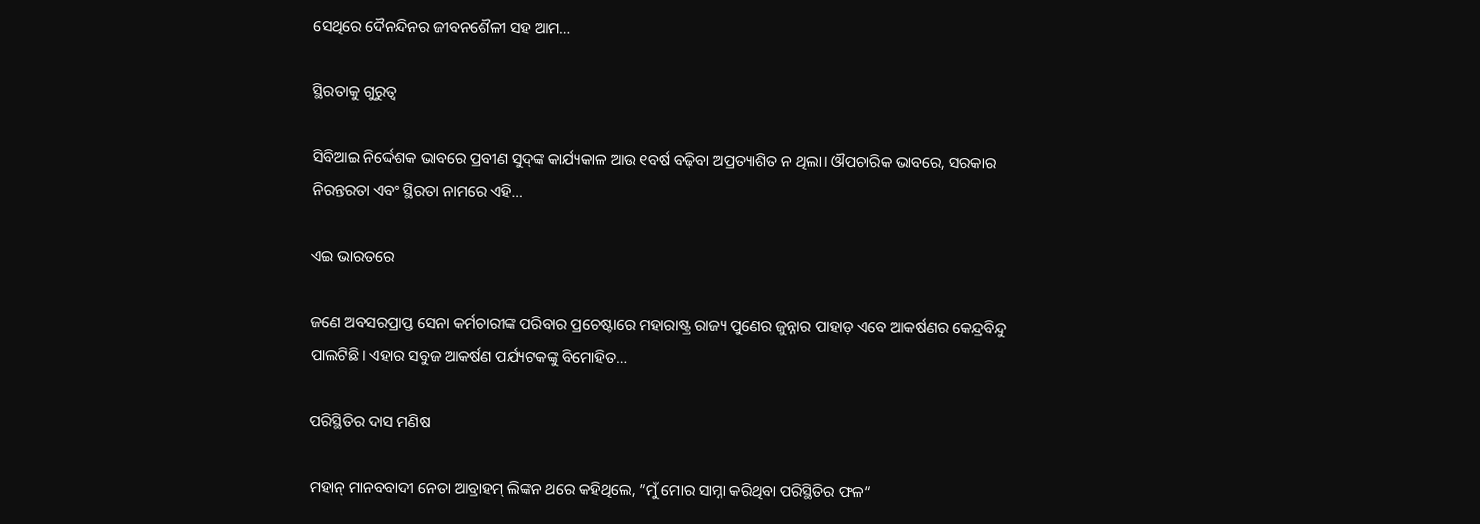ସେଥିରେ ଦୈନନ୍ଦିନର ଜୀବନଶୈଳୀ ସହ ଆମ…

ସ୍ଥିରତାକୁ ଗୁରୁତ୍ୱ

ସିବିଆଇ ନିର୍ଦ୍ଦେଶକ ଭାବରେ ପ୍ରବୀଣ ସୁଦ୍‌ଙ୍କ କାର୍ଯ୍ୟକାଳ ଆଉ ୧ବର୍ଷ ବଢ଼ିବା ଅପ୍ରତ୍ୟାଶିତ ନ ଥିଲା। ଔପଚାରିକ ଭାବରେ, ସରକାର ନିରନ୍ତରତା ଏବଂ ସ୍ଥିରତା ନାମରେ ଏହି…

ଏଇ ଭାରତରେ

ଜଣେ ଅବସରପ୍ରାପ୍ତ ସେନା କର୍ମଚାରୀଙ୍କ ପରିବାର ପ୍ରଚେଷ୍ଟାରେ ମହାରାଷ୍ଟ୍ର ରାଜ୍ୟ ପୁଣେର ଜୁନ୍ନାର ପାହାଡ଼ ଏବେ ଆକର୍ଷଣର କେନ୍ଦ୍ରବିନ୍ଦୁ ପାଲଟିଛି। ଏହାର ସବୁଜ ଆକର୍ଷଣ ପର୍ଯ୍ୟଟକଙ୍କୁ ବିମୋହିତ…

ପରିସ୍ଥିତିର ଦାସ ମଣିଷ

ମହାନ୍‌ ମାନବବାଦୀ ନେତା ଆବ୍ରାହମ୍‌ ଲିଙ୍କନ ଥରେ କହିଥିଲେ, ”ମୁଁ ମୋର ସାମ୍ନା କରିଥିବା ପରିସ୍ଥିତିର ଫଳ“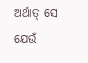ଅର୍ଥାତ୍‌ ସେ ଯେଉଁ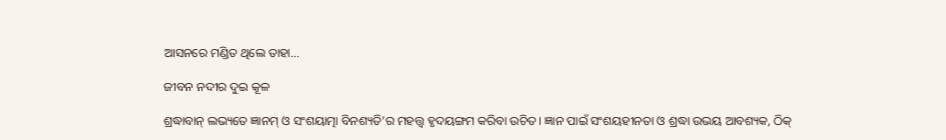ଆସନରେ ମଣ୍ଡିତ ଥିଲେ ତାହା…

ଜୀବନ ନଦୀର ଦୁଇ କୂଳ

ଶ୍ରଦ୍ଧାବାନ୍‌ ଲଭ୍ୟତେ ଜ୍ଞାନମ୍‌ ଓ ସଂଶୟାତ୍ମା ବିନଶ୍ୟତି’ର ମହତ୍ତ୍ୱ ହୃଦୟଙ୍ଗମ କରିବା ଉଚିତ। ଜ୍ଞାନ ପାଇଁ ସଂଶୟହୀନତା ଓ ଶ୍ରଦ୍ଧା ଉଭୟ ଆବଶ୍ୟକ, ଠିକ୍‌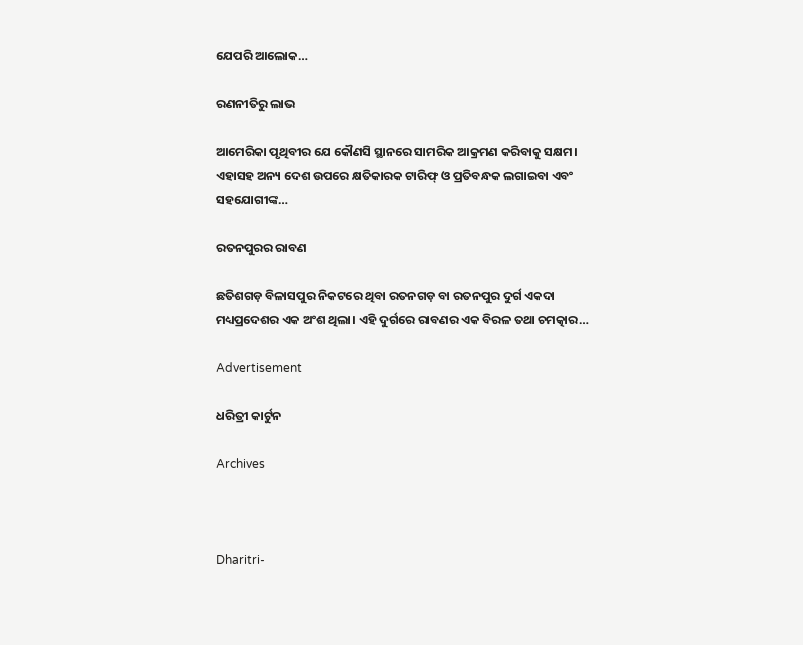ଯେପରି ଆଲୋକ…

ରଣନୀତିରୁ ଲାଭ

ଆମେରିକା ପୃଥିବୀର ଯେ କୌଣସି ସ୍ଥାନରେ ସାମରିକ ଆକ୍ରମଣ କରିବାକୁ ସକ୍ଷମ। ଏହାସହ ଅନ୍ୟ ଦେଶ ଉପରେ କ୍ଷତିକାରକ ଟାରିଫ୍‌ ଓ ପ୍ରତିବନ୍ଧକ ଲଗାଇବା ଏବଂ ସହଯୋଗୀଙ୍କ…

ରତନପୁରର ରାବଣ

ଛତିଶଗଡ଼ ବିଳାସପୁର ନିକଟରେ ଥିବା ରତନଗଡ଼ ବା ରତନପୁର ଦୁର୍ଗ ଏକଦା ମଧ୍ୟପ୍ରଦେଶର ଏକ ଅଂଶ ଥିଲା। ଏହି ଦୁର୍ଗରେ ରାବଣର ଏକ ବିରଳ ତଥା ଚମତ୍କାର…

Advertisement

ଧରିତ୍ରୀ କାର୍ଟୁନ

Archives



Dharitri-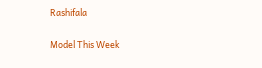Rashifala

Model This Week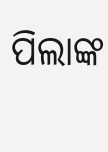ପିଲାଙ୍କ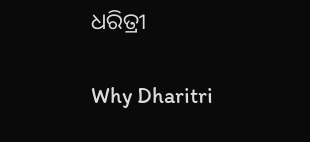ଧରିତ୍ରୀ

Why Dharitri